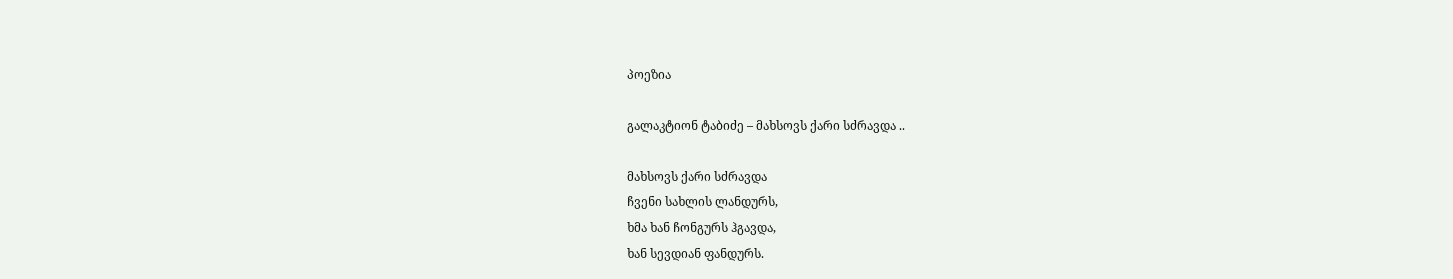პოეზია

გალაკტიონ ტაბიძე – მახსოვს ქარი სძრავდა ..

მახსოვს ქარი სძრავდა
ჩვენი სახლის ლანდურს,
ხმა ხან ჩონგურს ჰგავდა,
ხან სევდიან ფანდურს.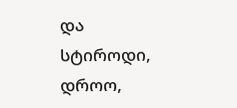და სტიროდი, დროო,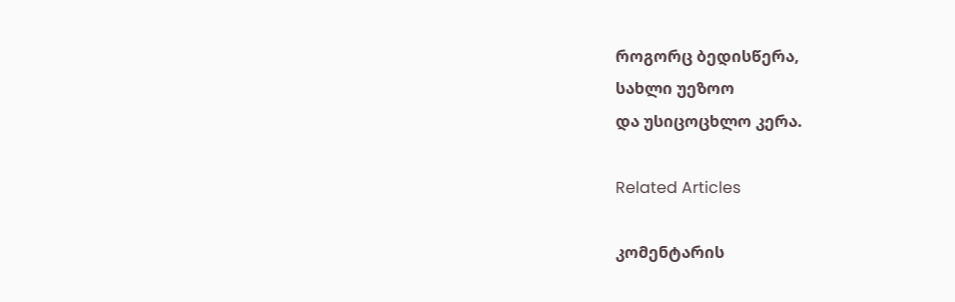როგორც ბედისწერა,
სახლი უეზოო
და უსიცოცხლო კერა.

Related Articles

კომენტარის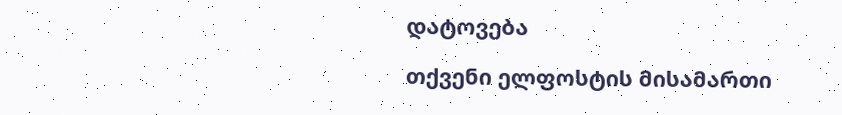დატოვება

თქვენი ელფოსტის მისამართი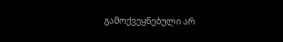გამოქვეყნებული არ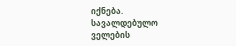იქნება. სავალდებულო ველების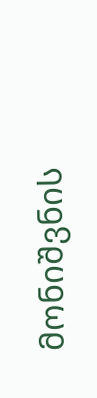მონიშვნის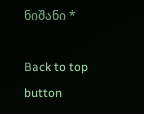ნიშანი *

Back to top button